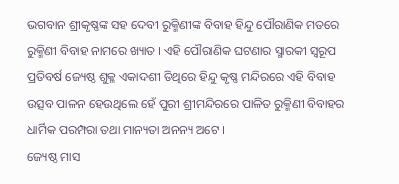ଭଗବାନ ଶ୍ରୀକୃଷ୍ଣଙ୍କ ସହ ଦେବୀ ରୁକ୍ମିଣୀଙ୍କ ବିବାହ ହିନ୍ଦୁ ପୌରାଣିକ ମତରେ ରୁକ୍ମିଣୀ ବିବାହ ନାମରେ ଖ୍ୟାତ । ଏହି ପୌରାଣିକ ଘଟଣାର ସ୍ମାରକୀ ସ୍ୱରୂପ ପ୍ରତିବର୍ଷ ଜ୍ୟେଷ୍ଠ ଶୁକ୍ଳ ଏକାଦଶୀ ତିଥିରେ ହିନ୍ଦୁ କୃଷ୍ଣ ମନ୍ଦିରରେ ଏହି ବିବାହ ଉତ୍ସବ ପାଳନ ହେଉଥିଲେ ହେଁ ପୁରୀ ଶ୍ରୀମନ୍ଦିରରେ ପାଳିତ ରୁକ୍ମିଣୀ ବିବାହର ଧାର୍ମିକ ପରମ୍ପରା ତଥା ମାନ୍ୟତା ଅନନ୍ୟ ଅଟେ ।
ଜ୍ୟେଷ୍ଠ ମାସ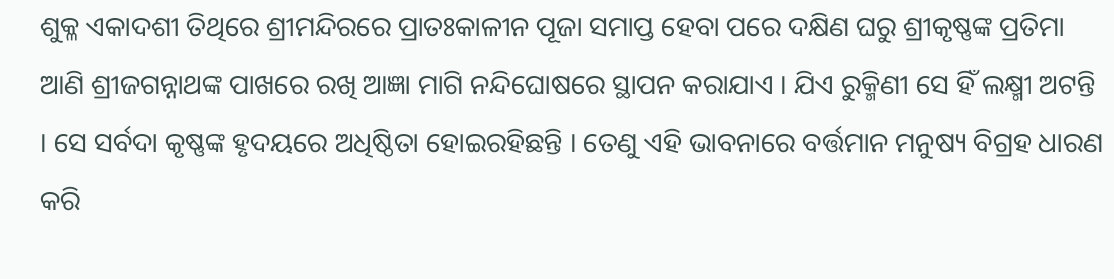ଶୁକ୍ଳ ଏକାଦଶୀ ତିଥିରେ ଶ୍ରୀମନ୍ଦିରରେ ପ୍ରାତଃକାଳୀନ ପୂଜା ସମାପ୍ତ ହେବା ପରେ ଦକ୍ଷିଣ ଘରୁ ଶ୍ରୀକୃଷ୍ଣଙ୍କ ପ୍ରତିମା ଆଣି ଶ୍ରୀଜଗନ୍ନାଥଙ୍କ ପାଖରେ ରଖି ଆଜ୍ଞା ମାଗି ନନ୍ଦିଘୋଷରେ ସ୍ଥାପନ କରାଯାଏ । ଯିଏ ରୁକ୍ମିଣୀ ସେ ହିଁ ଲକ୍ଷ୍ମୀ ଅଟନ୍ତି । ସେ ସର୍ବଦା କୃଷ୍ଣଙ୍କ ହୃଦୟରେ ଅଧିଷ୍ଠିତା ହୋଇରହିଛନ୍ତି । ତେଣୁ ଏହି ଭାବନାରେ ବର୍ତ୍ତମାନ ମନୁଷ୍ୟ ବିଗ୍ରହ ଧାରଣ କରି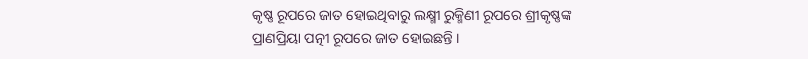କୃଷ୍ଣ ରୂପରେ ଜାତ ହୋଇଥିବାରୁ ଲକ୍ଷ୍ମୀ ରୁକ୍ମିଣୀ ରୂପରେ ଶ୍ରୀକୃଷ୍ଣଙ୍କ ପ୍ରାଣପ୍ରିୟା ପତ୍ନୀ ରୂପରେ ଜାତ ହୋଇଛନ୍ତି ।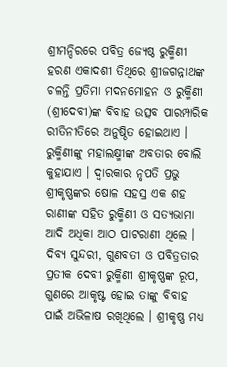ଶ୍ରୀମନ୍ଦିରରେ ପବିତ୍ର ଜ୍ୟେଷ୍ଠ ରୁକ୍ମିଣୀ ହରଣ ଏକାଦଶୀ ତିଥିରେ ଶ୍ରୀଜଗନ୍ନାଥଙ୍କ ଚଳନ୍ତି ପ୍ରତିମା ମଦନମୋହନ ଓ ରୁକ୍ମିଣୀ (ଶ୍ରୀଦେବୀ)ଙ୍କ ବିବାହ ଉତ୍ସବ ପାରମ୍ପାରିକ ରୀତିନୀତିରେ ଅନୁଷ୍ଠିତ ହୋଇଥାଏ । ରୁକ୍ମିଣୀଙ୍କୁ ମହାଲକ୍ଷ୍ମୀଙ୍କ ଅବତାର ବୋଲି କୁହାଯାଏ । ଦ୍ୱାରକାର ନୃପତି ପ୍ରଭୁ ଶ୍ରୀକୃଷ୍ଣଙ୍କର ଷୋଳ ସହସ୍ର ଏକ ଶହ ରାଣୀଙ୍କ ସହିତ ରୁକ୍ମିଣୀ ଓ ସତ୍ୟଭାମା ଆଦି ଅଧିକା ଆଠ ପାଟରାଣୀ ଥିଲେ । ଦିବ୍ୟ ସୁନ୍ଦରୀ, ଗୁଣବତୀ ଓ ପବିତ୍ରତାର ପ୍ରତୀକ ଦେବୀ ରୁକ୍ମିଣୀ ଶ୍ରୀକୃଷ୍ଣଙ୍କ ରୂପ, ଗୁଣରେ ଆକୃଷ୍ଟ ହୋଇ ତାଙ୍କୁ ବିବାହ ପାଇଁ ଅଭିଳାଷ ରଖିଥିଲେ । ଶ୍ରୀକୃଷ୍ଣ ମଧ୍ୟ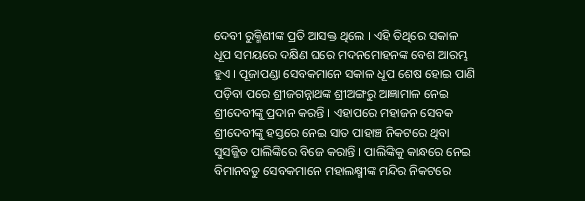ଦେବୀ ରୁକ୍ମିଣୀଙ୍କ ପ୍ରତି ଆସକ୍ତ ଥିଲେ । ଏହି ତିଥିରେ ସକାଳ ଧୂପ ସମୟରେ ଦକ୍ଷିଣ ଘରେ ମଦନମୋହନଙ୍କ ବେଶ ଆରମ୍ଭ ହୁଏ । ପୂଜାପଣ୍ଡା ସେବକମାନେ ସକାଳ ଧୂପ ଶେଷ ହୋଇ ପାଣି ପଡ଼ିବା ପରେ ଶ୍ରୀଜଗନ୍ନାଥଙ୍କ ଶ୍ରୀଅଙ୍ଗରୁ ଆଜ୍ଞାମାଳ ନେଇ ଶ୍ରୀଦେବୀଙ୍କୁ ପ୍ରଦାନ କରନ୍ତି । ଏହାପରେ ମହାଜନ ସେବକ ଶ୍ରୀଦେବୀଙ୍କୁ ହସ୍ତରେ ନେଇ ସାତ ପାହାଞ୍ଚ ନିକଟରେ ଥିବା ସୁସଜ୍ଜିତ ପାଲିଙ୍କିରେ ବିଜେ କରାନ୍ତି । ପାଲିଙ୍କିକୁ କାନ୍ଧରେ ନେଇ ବିମାନବଡୁ ସେବକମାନେ ମହାଲକ୍ଷ୍ମୀଙ୍କ ମନ୍ଦିର ନିକଟରେ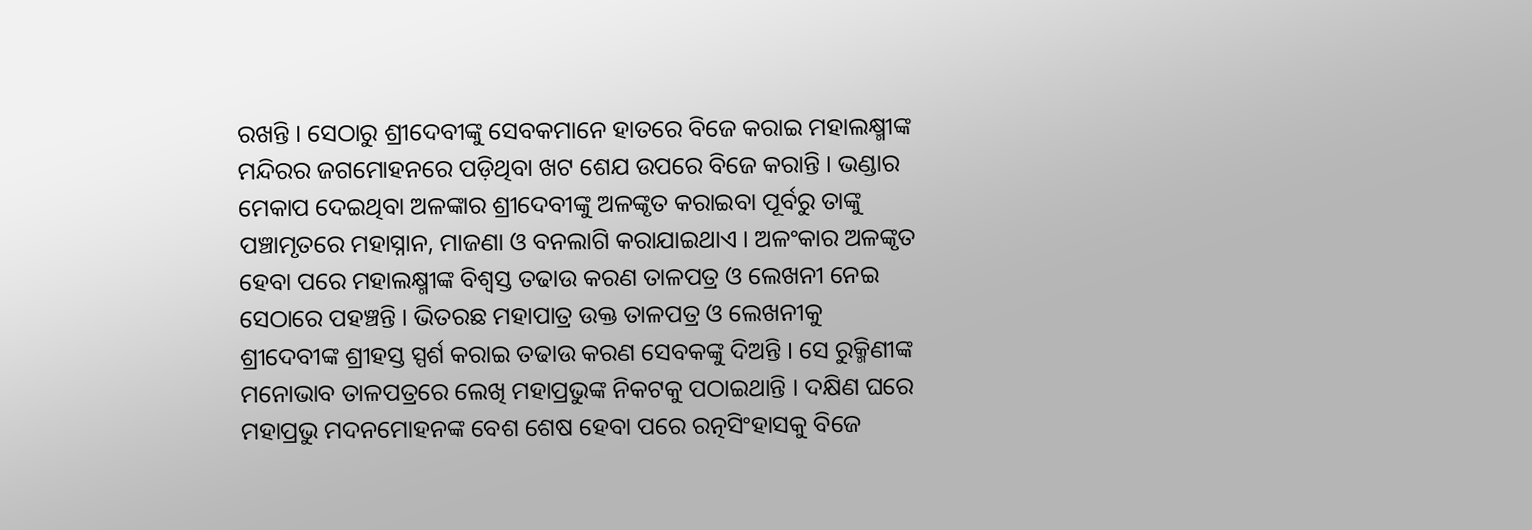ରଖନ୍ତି । ସେଠାରୁ ଶ୍ରୀଦେବୀଙ୍କୁ ସେବକମାନେ ହାତରେ ବିଜେ କରାଇ ମହାଲକ୍ଷ୍ମୀଙ୍କ ମନ୍ଦିରର ଜଗମୋହନରେ ପଡ଼ିଥିବା ଖଟ ଶେଯ ଉପରେ ବିଜେ କରାନ୍ତି । ଭଣ୍ଡାର ମେକାପ ଦେଇଥିବା ଅଳଙ୍କାର ଶ୍ରୀଦେବୀଙ୍କୁ ଅଳଙ୍କୃତ କରାଇବା ପୂର୍ବରୁ ତାଙ୍କୁ ପଞ୍ଚାମୃତରେ ମହାସ୍ନାନ, ମାଜଣା ଓ ବନଲାଗି କରାଯାଇଥାଏ । ଅଳଂକାର ଅଳଙ୍କୃତ ହେବା ପରେ ମହାଲକ୍ଷ୍ମୀଙ୍କ ବିଶ୍ୱସ୍ତ ତଢାଉ କରଣ ତାଳପତ୍ର ଓ ଲେଖନୀ ନେଇ ସେଠାରେ ପହଞ୍ଚନ୍ତି । ଭିତରଛ ମହାପାତ୍ର ଉକ୍ତ ତାଳପତ୍ର ଓ ଲେଖନୀକୁ ଶ୍ରୀଦେବୀଙ୍କ ଶ୍ରୀହସ୍ତ ସ୍ପର୍ଶ କରାଇ ତଢାଉ କରଣ ସେବକଙ୍କୁ ଦିଅନ୍ତି । ସେ ରୁକ୍ମିଣୀଙ୍କ ମନୋଭାବ ତାଳପତ୍ରରେ ଲେଖି ମହାପ୍ରଭୁଙ୍କ ନିକଟକୁ ପଠାଇଥାନ୍ତି । ଦକ୍ଷିଣ ଘରେ ମହାପ୍ରଭୁ ମଦନମୋହନଙ୍କ ବେଶ ଶେଷ ହେବା ପରେ ରତ୍ନସିଂହାସକୁ ବିଜେ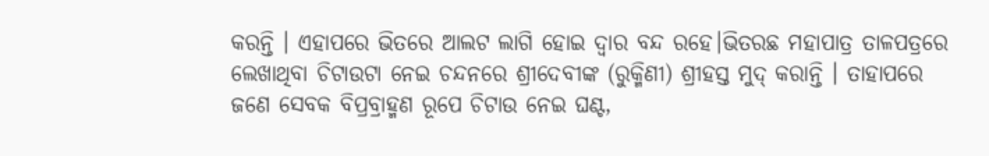କରନ୍ତି । ଏହାପରେ ଭିତରେ ଆଲଟ ଲାଗି ହୋଇ ଦ୍ୱାର ବନ୍ଦ ରହେ।ଭିତରଛ ମହାପାତ୍ର ତାଳପତ୍ରରେ ଲେଖାଥିବା ଚିଟାଉଟା ନେଇ ଚନ୍ଦନରେ ଶ୍ରୀଦେବୀଙ୍କ (ରୁକ୍ମିଣୀ) ଶ୍ରୀହସ୍ତ ମୁଦ୍ କରାନ୍ତି । ତାହାପରେ ଜଣେ ସେବକ ବିପ୍ରବ୍ରାହ୍ମଣ ରୂପେ ଚିଟାଉ ନେଇ ଘଣ୍ଟ,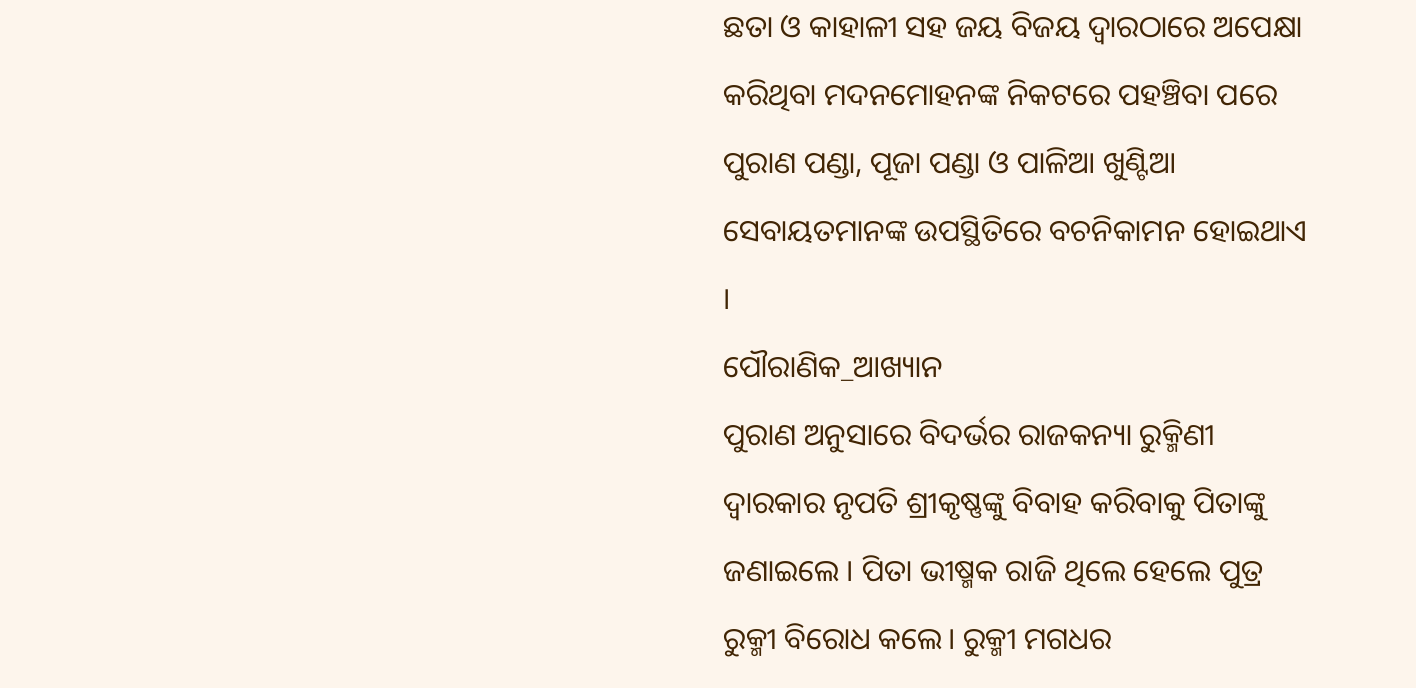ଛତା ଓ କାହାଳୀ ସହ ଜୟ ବିଜୟ ଦ୍ୱାରଠାରେ ଅପେକ୍ଷା କରିଥିବା ମଦନମୋହନଙ୍କ ନିକଟରେ ପହଞ୍ଚିବା ପରେ ପୁରାଣ ପଣ୍ଡା, ପୂଜା ପଣ୍ଡା ଓ ପାଳିଆ ଖୁଣ୍ଟିଆ ସେବାୟତମାନଙ୍କ ଉପସ୍ଥିତିରେ ବଚନିକାମନ ହୋଇଥାଏ ।
ପୌରାଣିକ_ଆଖ୍ୟାନ
ପୁରାଣ ଅନୁସାରେ ବିଦର୍ଭର ରାଜକନ୍ୟା ରୁକ୍ମିଣୀ ଦ୍ୱାରକାର ନୃପତି ଶ୍ରୀକୃଷ୍ଣଙ୍କୁ ବିବାହ କରିବାକୁ ପିତାଙ୍କୁ ଜଣାଇଲେ । ପିତା ଭୀଷ୍ମକ ରାଜି ଥିଲେ ହେଲେ ପୁତ୍ର ରୁକ୍ମୀ ବିରୋଧ କଲେ। ରୁକ୍ମୀ ମଗଧର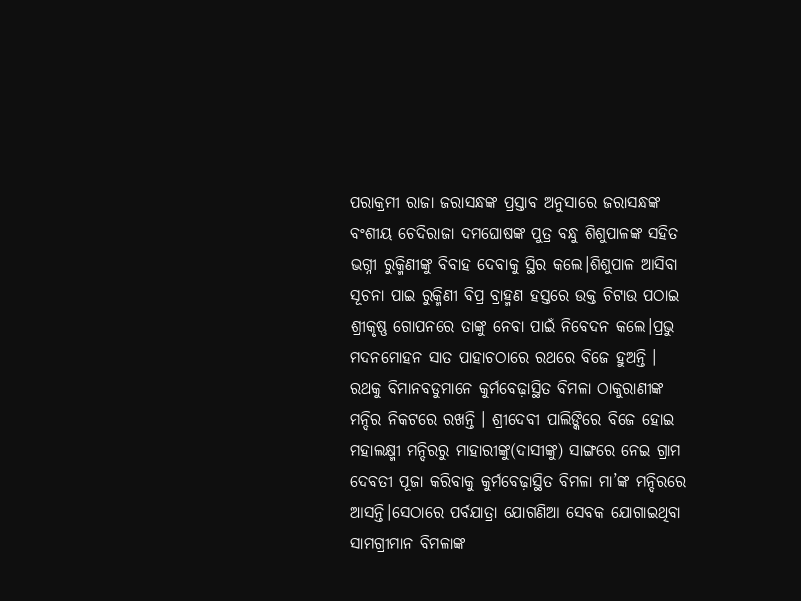ପରାକ୍ରମୀ ରାଜା ଜରାସନ୍ଧଙ୍କ ପ୍ରସ୍ତାବ ଅନୁସାରେ ଜରାସନ୍ଧଙ୍କ ବଂଶୀୟ ଚେଦିରାଜା ଦମଘୋଷଙ୍କ ପୁତ୍ର ବନ୍ଧୁ ଶିଶୁପାଳଙ୍କ ସହିତ ଭଗ୍ନୀ ରୁକ୍ମିଣୀଙ୍କୁ ବିବାହ ଦେବାକୁ ସ୍ଥିର କଲେ।ଶିଶୁପାଳ ଆସିବା ସୂଚନା ପାଇ ରୁକ୍ମିଣୀ ବିପ୍ର ବ୍ରାହ୍ମଣ ହସ୍ତରେ ଉକ୍ତ ଚିଟାଉ ପଠାଇ ଶ୍ରୀକୃଷ୍ଣ ଗୋପନରେ ତାଙ୍କୁ ନେବା ପାଇଁ ନିବେଦନ କଲେ।ପ୍ରଭୁ ମଦନମୋହନ ସାତ ପାହାଚଠାରେ ରଥରେ ବିଜେ ହୁଅନ୍ତି । ରଥକୁ ବିମାନବଡୁମାନେ କୁର୍ମବେଢ଼ାସ୍ଥିତ ବିମଳା ଠାକୁରାଣୀଙ୍କ ମନ୍ଦିର ନିକଟରେ ରଖନ୍ତି । ଶ୍ରୀଦେବୀ ପାଲିଙ୍କିରେ ବିଜେ ହୋଇ ମହାଲକ୍ଷ୍ମୀ ମନ୍ଦିରରୁ ମାହାରୀଙ୍କୁ(ଦାସୀଙ୍କୁ) ସାଙ୍ଗରେ ନେଇ ଗ୍ରାମ ଦେବତୀ ପୂଜା କରିବାକୁ କୁର୍ମବେଢ଼ାସ୍ଥିତ ବିମଳା ମା’ଙ୍କ ମନ୍ଦିରରେ ଆସନ୍ତି।ସେଠାରେ ପର୍ବଯାତ୍ରା ଯୋଗଣିଆ ସେବକ ଯୋଗାଇଥିବା ସାମଗ୍ରୀମାନ ବିମଳାଙ୍କ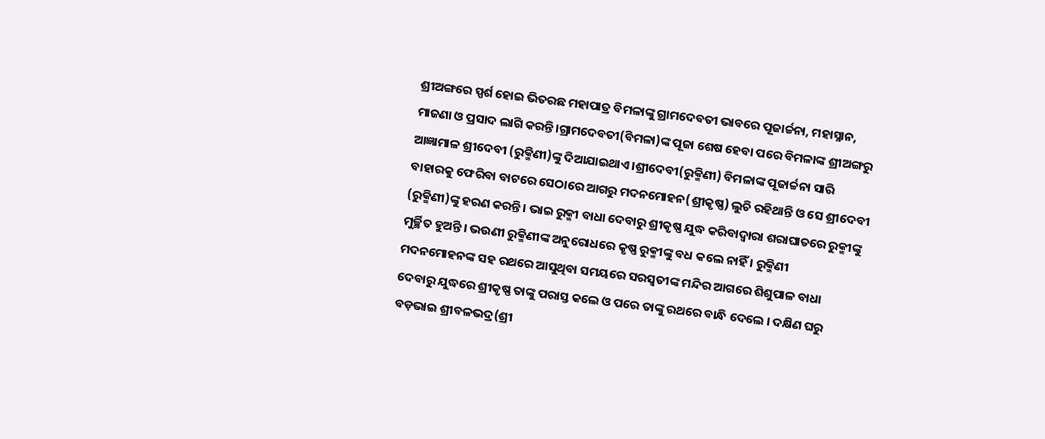ଶ୍ରୀଅଙ୍ଗରେ ସ୍ପର୍ଶ ହୋଇ ଭିତରଛ ମହାପାତ୍ର ବିମଳାଙ୍କୁ ଗ୍ରାମଦେବତୀ ଭାବରେ ପୂଜାର୍ଚ୍ଚନା, ମହାସ୍ନାନ, ମାଜଣା ଓ ପ୍ରସାଦ ଲାଗି କରନ୍ତି।ଗ୍ରାମଦେବତୀ(ବିମଳା)ଙ୍କ ପୂଜା ଶେଷ ହେବା ପରେ ବିମଳାଙ୍କ ଶ୍ରୀଅଙ୍ଗରୁ ଆଜ୍ଞାମାଳ ଶ୍ରୀଦେବୀ (ରୁକ୍ମିଣୀ)ଙ୍କୁ ଦିଆଯାଇଥାଏ।ଶ୍ରୀଦେବୀ(ରୁକ୍ମିଣୀ) ବିମଳାଙ୍କ ପୂଜାର୍ଚ୍ଚନା ସାରି ବାହାରକୁ ଫେରିବା ବାଟରେ ସେଠାରେ ଆଗରୁ ମଦନମୋହନ(ଶ୍ରୀକୃଷ୍ଣ) ଲୁଚି ରହିଥାନ୍ତି ଓ ସେ ଶ୍ରୀଦେବୀ (ରୁକ୍ମିଣୀ)ଙ୍କୁ ହରଣ କରନ୍ତି । ଭାଇ ରୁକ୍ମୀ ବାଧା ଦେବାରୁ ଶ୍ରୀକୃଷ୍ଣ ଯୁଦ୍ଧ କରିବାଦ୍ୱାରା ଶରାଘାତରେ ରୁକ୍ମୀଙ୍କୁ ମୁର୍ଚ୍ଛିତ ହୁଅନ୍ତି । ଭଉଣୀ ରୁକ୍ମିଣୀଙ୍କ ଅନୁରୋଧରେ କୃଷ୍ଣ ରୁକ୍ମୀଙ୍କୁ ବଧ କଲେ ନାହିଁ । ରୁକ୍ମିଣୀ ମଦନମୋହନଙ୍କ ସହ ରଥରେ ଆସୁଥିବା ସମୟରେ ସରସ୍ୱତୀଙ୍କ ମନ୍ଦିର ଆଗରେ ଶିଶୁପାଳ ବାଧା ଦେବାରୁ ଯୁଦ୍ଧରେ ଶ୍ରୀକୃଷ୍ଣ ତାଙ୍କୁ ପରାସ୍ତ କଲେ ଓ ପରେ ତାଙ୍କୁ ରଥରେ ବାନ୍ଧି ଦେଲେ । ଦକ୍ଷିଣ ଘରୁ ବଡ଼ଭାଇ ଶ୍ରୀବଳଭଦ୍ର(ଶ୍ରୀ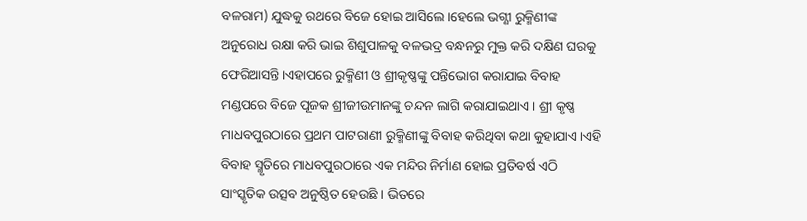ବଳରାମ) ଯୁଦ୍ଧକୁ ରଥରେ ବିଜେ ହୋଇ ଆସିଲେ।ହେଲେ ଭଗ୍ଣୀ ରୁକ୍ମିଣୀଙ୍କ ଅନୁରୋଧ ରକ୍ଷା କରି ଭାଇ ଶିଶୁପାଳକୁ ବଳଭଦ୍ର ବନ୍ଧନରୁ ମୁକ୍ତ କରି ଦକ୍ଷିଣ ଘରକୁ ଫେରିଆସନ୍ତି।ଏହାପରେ ରୁକ୍ମିଣୀ ଓ ଶ୍ରୀକୃଷ୍ଣଙ୍କୁ ପନ୍ତିଭୋଗ କରାଯାଇ ବିବାହ ମଣ୍ଡପରେ ବିଜେ ପୂଜକ ଶ୍ରୀଜୀଉମାନଙ୍କୁ ଚନ୍ଦନ ଲାଗି କରାଯାଇଥାଏ । ଶ୍ରୀ କୃଷ୍ଣ ମାଧବପୁରଠାରେ ପ୍ରଥମ ପାଟରାଣୀ ରୁକ୍ମିଣୀଙ୍କୁ ବିବାହ କରିଥିବା କଥା କୁହାଯାଏ।ଏହି ବିବାହ ସ୍ମୃତିରେ ମାଧବପୁରଠାରେ ଏକ ମନ୍ଦିର ନିର୍ମାଣ ହୋଇ ପ୍ରତିବର୍ଷ ଏଠି ସାଂସ୍କୃତିକ ଉତ୍ସବ ଅନୁଷ୍ଠିତ ହେଉଛି । ଭିତରେ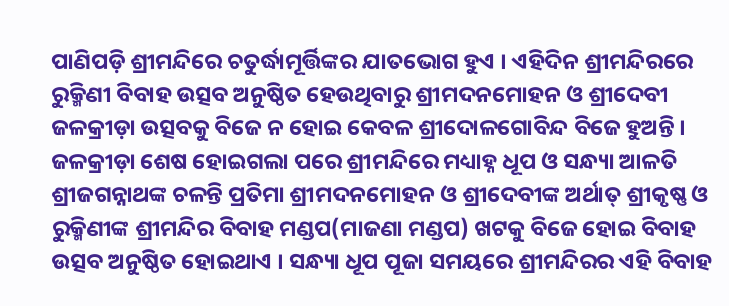ପାଣିପଡ଼ି ଶ୍ରୀମନ୍ଦିରେ ଚତୁର୍ଦ୍ଧାମୂର୍ତ୍ତିଙ୍କର ଯାତଭୋଗ ହୁଏ । ଏହିଦିନ ଶ୍ରୀମନ୍ଦିରରେ ରୁକ୍ମିଣୀ ବିବାହ ଉତ୍ସବ ଅନୁଷ୍ଠିତ ହେଉଥିବାରୁ ଶ୍ରୀମଦନମୋହନ ଓ ଶ୍ରୀଦେବୀ ଜଳକ୍ରୀଡ଼ା ଉତ୍ସବକୁ ବିଜେ ନ ହୋଇ କେବଳ ଶ୍ରୀଦୋଳଗୋବିନ୍ଦ ବିଜେ ହୁଅନ୍ତି । ଜଳକ୍ରୀଡ଼ା ଶେଷ ହୋଇଗଲା ପରେ ଶ୍ରୀମନ୍ଦିରେ ମଧ୍ୟାହ୍ନ ଧୂପ ଓ ସନ୍ଧ୍ୟା ଆଳତି ଶ୍ରୀଜଗନ୍ନାଥଙ୍କ ଚଳନ୍ତି ପ୍ରତିମା ଶ୍ରୀମଦନମୋହନ ଓ ଶ୍ରୀଦେବୀଙ୍କ ଅର୍ଥାତ୍ ଶ୍ରୀକୃଷ୍ଣ ଓ ରୁକ୍ମିଣୀଙ୍କ ଶ୍ରୀମନ୍ଦିର ବିବାହ ମଣ୍ଡପ(ମାଜଣା ମଣ୍ଡପ) ଖଟକୁ ବିଜେ ହୋଇ ବିବାହ ଉତ୍ସବ ଅନୁଷ୍ଠିତ ହୋଇଥାଏ । ସନ୍ଧ୍ୟା ଧୂପ ପୂଜା ସମୟରେ ଶ୍ରୀମନ୍ଦିରର ଏହି ବିବାହ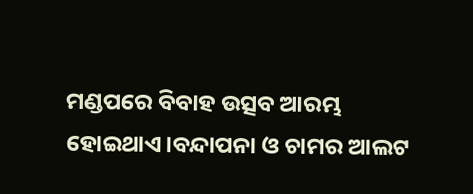ମଣ୍ଡପରେ ବିବାହ ଉତ୍ସବ ଆରମ୍ଭ ହୋଇଥାଏ।ବନ୍ଦାପନା ଓ ଚାମର ଆଲଟ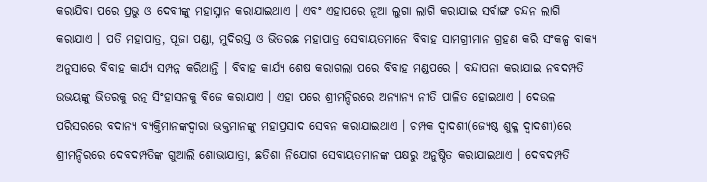କରାଯିବା ପରେ ପ୍ରଭୁ ଓ ଦେବୀଙ୍କୁ ମହାସ୍ନାନ କରାଯାଇଥାଏ । ଏବଂ ଏହାପରେ ନୂଆ ଲୁଗା ଲାଗି କରାଯାଇ ସର୍ବାଙ୍ଗ ଚନ୍ଦନ ଲାଗି କରାଯାଏ । ପତି ମହାପାତ୍ର, ପୂଜା ପଣ୍ଡା, ମୁଦିରସ୍ତ ଓ ଭିତରଛ ମହାପାତ୍ର ସେବାୟତମାନେ ବିବାହ ସାମଗ୍ରୀମାନ ଗ୍ରହଣ କରି ସଂକଳ୍ପ ବାକ୍ୟ ଅନୁସାରେ ବିବାହ କାର୍ଯ୍ୟ ସମ୍ପନ୍ନ କରିଥାନ୍ତି । ବିବାହ କାର୍ଯ୍ୟ ଶେଷ କରାଗଲା ପରେ ବିବାହ ମଣ୍ଡପରେ । ବନ୍ଦାପନା କରାଯାଇ ନବଦମ୍ପତି ଉଭୟଙ୍କୁ ଭିତରକୁ ରତ୍ନ ସିଂହାସନକୁ ବିଜେ କରାଯାଏ । ଏହା ପରେ ଶ୍ରୀମନ୍ଦିରରେ ଅନ୍ୟାନ୍ୟ ନୀତି ପାଳିତ ହୋଇଥାଏ । ଦେଉଳ ପରିସରରେ ବଦାନ୍ୟ ବ୍ୟକ୍ତିମାନଙ୍କଦ୍ୱାରା ଭକ୍ତମାନଙ୍କୁ ମହାପ୍ରସାଦ ସେବନ କରାଯାଇଥାଏ । ଚମ୍ପକ ଦ୍ୱାଦଶୀ(ଜ୍ୟେଷ୍ଠ ଶୁକ୍ଳ ଦ୍ୱାଦଶୀ)ରେ ଶ୍ରୀମନ୍ଦିରରେ ଦେବଦମ୍ପତିଙ୍କ ଗୁଆଲି ଶୋଭାଯାତ୍ରା, ଛତିଶା ନିଯୋଗ ସେବାୟତମାନଙ୍କ ପକ୍ଷରୁ ଅନୁଷ୍ଠିତ କରାଯାଇଥାଏ । ଦେବଦମ୍ପତି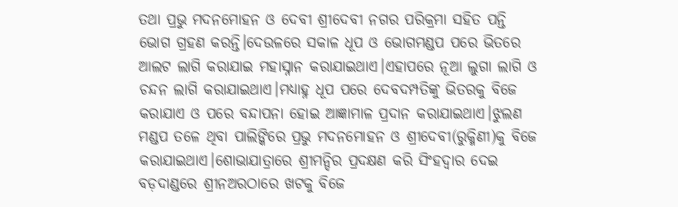ତଥା ପ୍ରଭୁ ମଦନମୋହନ ଓ ଦେବୀ ଶ୍ରୀଦେବୀ ନଗର ପରିକ୍ରମା ସହିତ ପନ୍ତି ଭୋଗ ଗ୍ରହଣ କରନ୍ତି।ଦେଉଳରେ ସକାଳ ଧୂପ ଓ ଭୋଗମଣ୍ଡପ ପରେ ଭିତରେ ଆଲଟ ଲାଗି କରାଯାଇ ମହାସ୍ନାନ କରାଯାଇଥାଏ।ଏହାପରେ ନୂଆ ଲୁଗା ଲାଗି ଓ ଚନ୍ଦନ ଲାଗି କରାଯାଇଥାଏ।ମଧ୍ୟାହ୍ନ ଧୂପ ପରେ ଦେବଦମ୍ପତିଙ୍କୁ ଭିତରକୁ ବିଜେ କରାଯାଏ ଓ ପରେ ବନ୍ଦାପନା ହୋଇ ଆଜ୍ଞାମାଳ ପ୍ରଦାନ କରାଯାଇଥାଏ।ଝୁଲଣ ମଣ୍ଡପ ତଳେ ଥିବା ପାଲିଙ୍କିରେ ପ୍ରଭୁ ମଦନମୋହନ ଓ ଶ୍ରୀଦେବୀ(ରୁକ୍ମିଣୀ)କୁ ବିଜେ କରାଯାଇଥାଏ।ଶୋଭାଯାତ୍ରାରେ ଶ୍ରୀମନ୍ଦିର ପ୍ରଦକ୍ଷଣ କରି ସିଂହଦ୍ୱାର ଦେଇ ବଡ଼ଦାଣ୍ଡରେ ଶ୍ରୀନଅରଠାରେ ଖଟକୁ ବିଜେ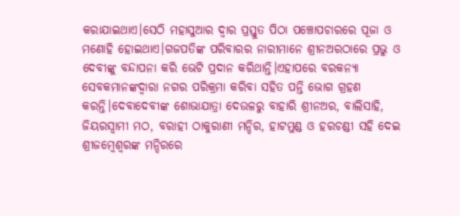କରାଯାଇଥାଏ।ସେଠି ମହାସୁଆର ଦ୍ୱାର ପ୍ରସ୍ତୁତ ପିଠା ପଞ୍ଚୋପଚାରରେ ପୂଜା ଓ ମଣୋହି ହୋଇଥାଏ।ଗଜପତିଙ୍କ ପରିବାରର ନାରୀମାନେ ଶ୍ରୀନଅରଠାରେ ପ୍ରଭୁ ଓ ଦେବୀଙ୍କୁ ବନ୍ଦାପନା କରି ଭେଟି ପ୍ରଦାନ କରିଥାନ୍ତି।ଏହାପରେ ବରକନ୍ୟା ସେବକମାନଙ୍କଦ୍ୱାରା ନଗର ପରିକ୍ରମା କରିବା ସହିତ ପନ୍ତି ଭୋଗ ଗ୍ରହଣ କରନ୍ତି।ଦେବାଦେବୀଙ୍କ ଶୋଭାଯାତ୍ରା ଦେଉଳରୁ ବାହାରି ଶ୍ରୀନଅର, ବାଲିସାହି, ଜିୟରସ୍ୱାମୀ ମଠ, ବରାହୀ ଠାକୁରାଣୀ ମନ୍ଦିର, ହାଟମୁଣ୍ଡ ଓ ହରଚଣ୍ଡୀ ସହି ଦେଇ ଶ୍ରୀଜମ୍ବେଶ୍ୱରଙ୍କ ମନ୍ଦିରରେ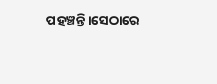ପହଞ୍ଚନ୍ତି।ସେଠାରେ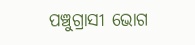ପଞ୍ଚୁଗ୍ରାସୀ ଭୋଗ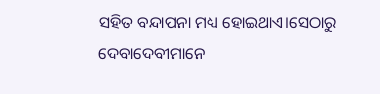ସହିତ ବନ୍ଦାପନା ମଧ୍ୟ ହୋଇଥାଏ।ସେଠାରୁ ଦେବାଦେବୀମାନେ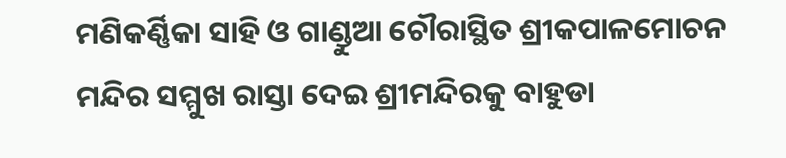ମଣିକର୍ଣ୍ଣିକା ସାହି ଓ ଗାଣ୍ଡୁଆ ଚୌରାସ୍ଥିତ ଶ୍ରୀକପାଳମୋଚନ ମନ୍ଦିର ସମ୍ମୁଖ ରାସ୍ତା ଦେଇ ଶ୍ରୀମନ୍ଦିରକୁ ବାହୁଡା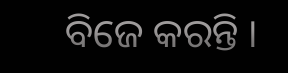ବିଜେ କରନ୍ତି ।